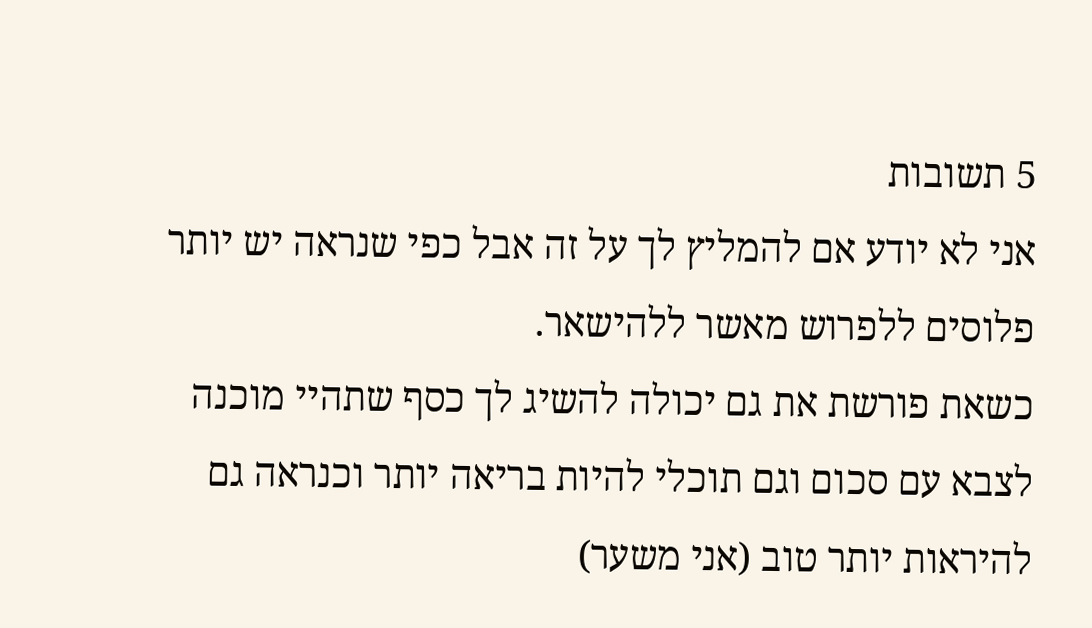5 תשובות
אני לא יודע אם להמליץ לך על זה אבל כפי שנראה יש יותר פלוסים ללפרוש מאשר ללהישאר.
כשאת פורשת את גם יכולה להשיג לך כסף שתהיי מוכנה לצבא עם סכום וגם תוכלי להיות בריאה יותר וכנראה גם להיראות יותר טוב (אני משער)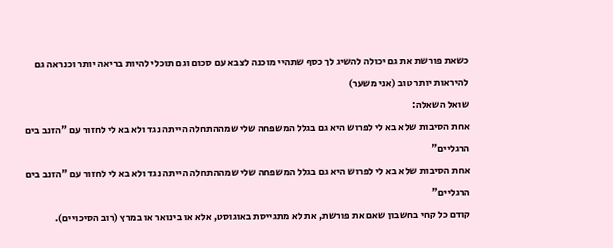כשאת פורשת את גם יכולה להשיג לך כסף שתהיי מוכנה לצבא עם סכום וגם תוכלי להיות בריאה יותר וכנראה גם להיראות יותר טוב (אני משער)
שואל השאלה:
אחת הסיבות שלא בא לי לפרוש היא גם בגלל המשפחה שלי שמההתחלה הייתה נגד ולא בא לי לחזור עם "הזנב בים הרגליים"
אחת הסיבות שלא בא לי לפרוש היא גם בגלל המשפחה שלי שמההתחלה הייתה נגד ולא בא לי לחזור עם "הזנב בים הרגליים"
קודם כל קחי בחשבון שאם את פורשת, את לא מתגייסת באוגוסט, אלא או בינואר או במרץ (רוב הסיכויים).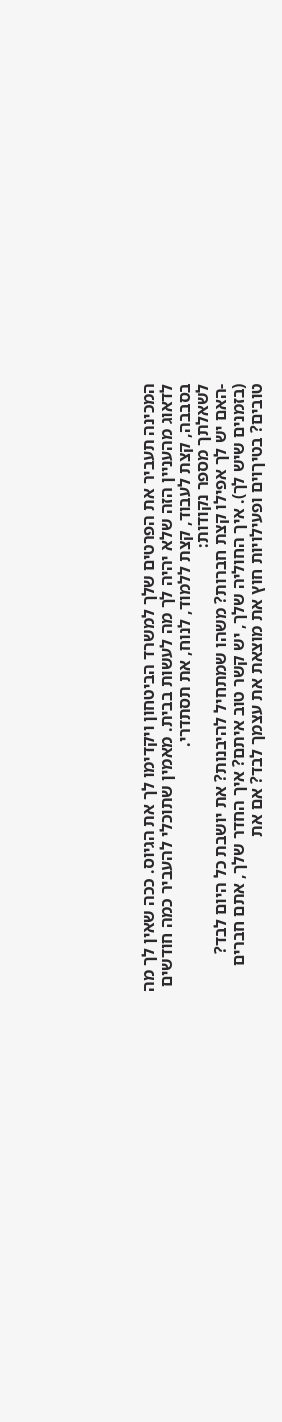המכינה תעביר את הפרטים שלך למשרד הביטחון ויקדימו לך את הגיוס. ככה שאין לך מה לדאוג מהעניין הזה שלא יהיה לך מה לעשות בבית. מאמין שתוכלי להעביר כמה חודשים בסבבה, קצת לעבוד, קצת ללמוד, לנוח, את תסתדרי.
לשאלתך מספר נקודות:
-האם יש לך אפילו קצת חברות? משהו שמתחיל להיבנות? את יושבת כל היום לבד? (בזמנים שיש לך). איך החוליה שלך, יש קשר טוב איתם? איך החדר שלך, אתם חברים טובים? בטיךוים ופעילויות חוץ את מוצאת את עצמך לבד? אם את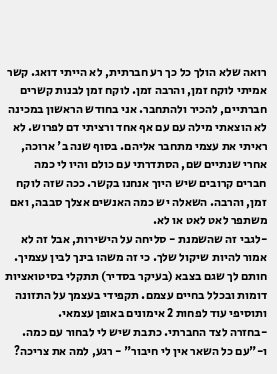רואה שלא הולך כל כך רע חברתית, לא הייתי דואג. קשר אמיתי לוקח זמן, והרבה זמן. לוקח זמן לבנות קשרים חברתיים, להכיר ולהתחבר. אני בחודש הראשון במכינה לא הוצאתי מילה עם עם אף אחד ורציתי דם לפרוש. לא ראיתי את עצמי מתחבר אליהם. בסוף שנה ב' ארוכה, אחרי שנתיים שם, הסתדרתי עם כולם והיו לי כמה חברים קרובים שיש היוך אנחנו בקשר. ככה שזה לוקח זמן, והרבה. השאלה יש כמה האנשים אצלך סבבה, ואם משתפר לאט לאט או לא.
-לגבי זה שהשמנת - סליחה על הישירות, אבל זה לא אמור להיות שיקול שלך. כי זה משהו בינך לבין עצמיך. חותם לך שגם בצבא (בעיקר בסדיר) תתקלי בסיטואציות דומות ובכלל בחיים עצמם. תקפידי בעצמך על התזונה ותוסיפי עוד לפחות 2 אימונים באופן עצמאי.
-בחזרה לצד החברתי. כתבת שיש לי לבחור עם כמה. ו-"עם כל השאר אין לי חיבור" - רגע, למה את צריכה?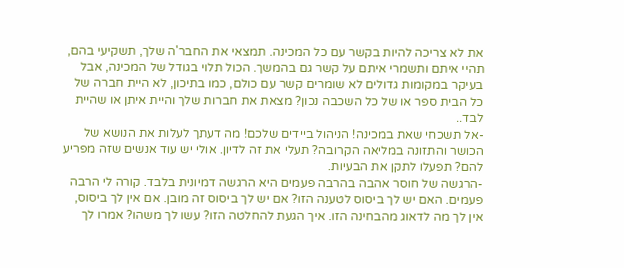את לא צריכה להיות בקשר עם כל המכינה. תמצאי את החבר'ה שלך, תשקיעי בהם, תהיי איתם ותשמרי איתם על קשר גם בהמשך. הכול תלוי בגודל של המכינה, אבל בעיקר במקומות גדולים לא שומרים קשר עם כולם, כמו בתיכון, לא היית חברה של כל הבית ספר או של כל השכבה נכון? מצאת את חברות שלך והיית איתן או שהיית לבד..
-אל תשכחי שאת במכינה! הניהול ביידים שלכם! מה דעתך לעלות את הנושא של הכושר והתזונה במליאה הקרובה? תעלי את זה לדיון. אולי יש עוד אנשים שזה מפריע להם? תפעלו לתקן את הבעיות.
-הרגשה של חוסר אהבה בהרבה פעמים היא הרגשה דמיונית בלבד. קורה לי הרבה פעמים. האם יש לך ביסוס לטענה הזו? אם יש לך ביסוס זה מובן. אם אין לך ביסוס, אין לך מה לדאוג מהבחינה הזו. איך הגעת להחלטה הזו? עשו לך משהו? אמרו לך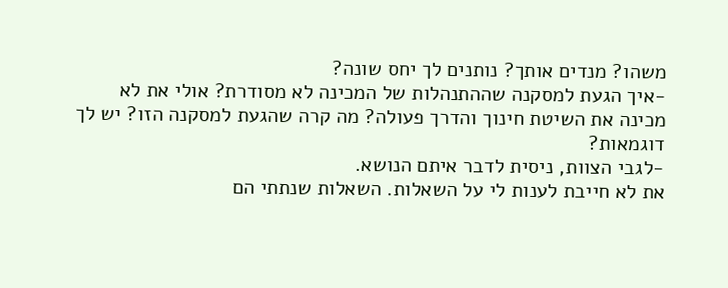משהו? מנדים אותך? נותנים לך יחס שונה?
-איך הגעת למסקנה שההתנהלות של המכינה לא מסודרת? אולי את לא מכינה את השיטת חינוך והדרך פעולה? מה קרה שהגעת למסקנה הזו? יש לך דוגמאות?
-לגבי הצוות, ניסית לדבר איתם הנושא.
את לא חייבת לענות לי על השאלות. השאלות שנתתי הם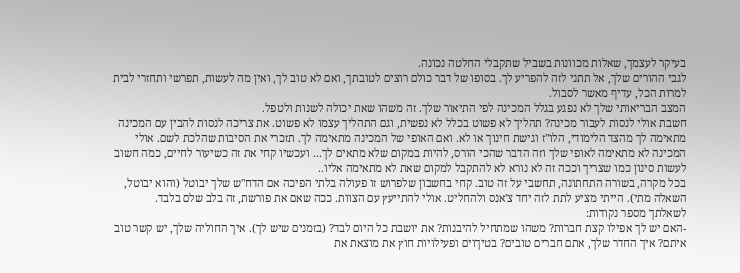בעיקר לעצמך, שאלות מכוונות בשביל שתקבלי החלטה נכונה.
לגבי ההורים שלך, אל תתני לזה להפריע לך. בסופו של דבר כולם רוצים לטובתך, ואם לא טוב לך, ואין מה לעשות, תפרשי ותחזרי לבית למרות הכל, עדיף מאשר לסבול.
המצב הבריאותי שלך לא נפגע בגלל המכינה לפי התיאור שלך. זה משהו שאת יכולה לשנות ולטפל.
חשבת אולי לנסות לעבור מכינה? תהליך לא פשוט בכלל לא נפשית, וגם התהליך עצמו לא פשוט. את צריכה לנסות להבין עם המכינה מתאימה לך מהצד הלימודי, הלו"ז וגישת חינוך או לא. ואם האופי של המכינה מתאימה לך. תזכרי את הסיבות שהלכת לשם. אולי המכינה לא מתאימה לאופי שלך וזה הדבר שהכי הורס, להיות במקום שלא מתאים לך... ועכשיו קחי את זה כשיעור לחיים, כמה חשוב לעשות סינון כמו שצריך וככה זה לא נורא לא להתקבל למקום שאת לא מתאימה אליו..
בכל מקרה, בשורה התחתונה, תחשבי על זה טוב. קחי בחשבון שלפרוש זו פעולה בלתי הפיכה אם הדח"ש שלך יבוטל (והוא יבוטל, השאלה מתי). הייתי מציע לתת לזה יחד צ'אנס ולהחליט. אולי להתייעץ עם הצוות. ככה שאם את פורשת, זה בלב שלם בלבד.
לשאלתך מספר נקודות:
-האם יש לך אפילו קצת חברות? משהו שמתחיל להיבנות? את יושבת כל היום לבד? (בזמנים שיש לך). איך החוליה שלך, יש קשר טוב איתם? איך החדר שלך, אתם חברים טובים? בטיךוים ופעילויות חוץ את מוצאת את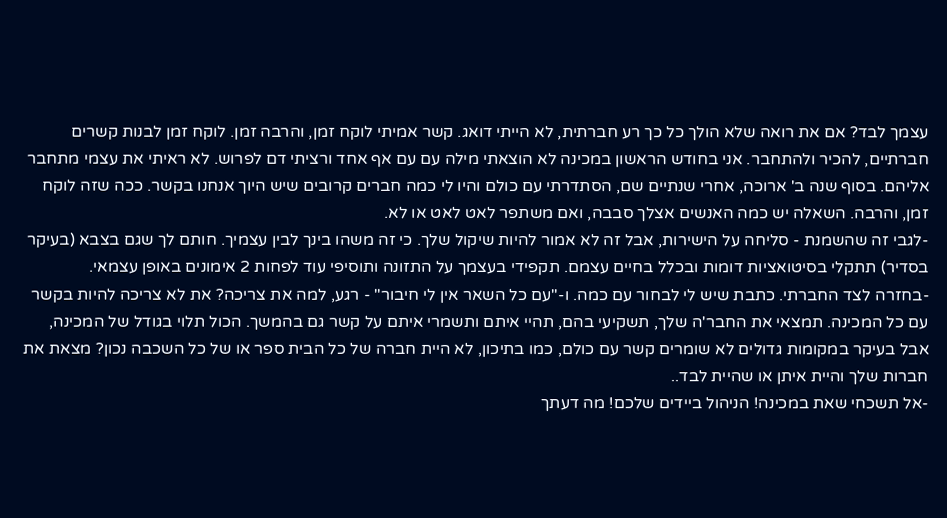עצמך לבד? אם את רואה שלא הולך כל כך רע חברתית, לא הייתי דואג. קשר אמיתי לוקח זמן, והרבה זמן. לוקח זמן לבנות קשרים חברתיים, להכיר ולהתחבר. אני בחודש הראשון במכינה לא הוצאתי מילה עם עם אף אחד ורציתי דם לפרוש. לא ראיתי את עצמי מתחבר אליהם. בסוף שנה ב' ארוכה, אחרי שנתיים שם, הסתדרתי עם כולם והיו לי כמה חברים קרובים שיש היוך אנחנו בקשר. ככה שזה לוקח זמן, והרבה. השאלה יש כמה האנשים אצלך סבבה, ואם משתפר לאט לאט או לא.
-לגבי זה שהשמנת - סליחה על הישירות, אבל זה לא אמור להיות שיקול שלך. כי זה משהו בינך לבין עצמיך. חותם לך שגם בצבא (בעיקר בסדיר) תתקלי בסיטואציות דומות ובכלל בחיים עצמם. תקפידי בעצמך על התזונה ותוסיפי עוד לפחות 2 אימונים באופן עצמאי.
-בחזרה לצד החברתי. כתבת שיש לי לבחור עם כמה. ו-"עם כל השאר אין לי חיבור" - רגע, למה את צריכה? את לא צריכה להיות בקשר עם כל המכינה. תמצאי את החבר'ה שלך, תשקיעי בהם, תהיי איתם ותשמרי איתם על קשר גם בהמשך. הכול תלוי בגודל של המכינה, אבל בעיקר במקומות גדולים לא שומרים קשר עם כולם, כמו בתיכון, לא היית חברה של כל הבית ספר או של כל השכבה נכון? מצאת את חברות שלך והיית איתן או שהיית לבד..
-אל תשכחי שאת במכינה! הניהול ביידים שלכם! מה דעתך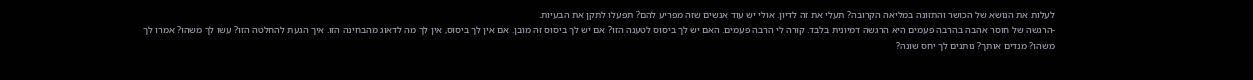לעלות את הנושא של הכושר והתזונה במליאה הקרובה? תעלי את זה לדיון. אולי יש עוד אנשים שזה מפריע להם? תפעלו לתקן את הבעיות.
-הרגשה של חוסר אהבה בהרבה פעמים היא הרגשה דמיונית בלבד. קורה לי הרבה פעמים. האם יש לך ביסוס לטענה הזו? אם יש לך ביסוס זה מובן. אם אין לך ביסוס, אין לך מה לדאוג מהבחינה הזו. איך הגעת להחלטה הזו? עשו לך משהו? אמרו לך משהו? מנדים אותך? נותנים לך יחס שונה?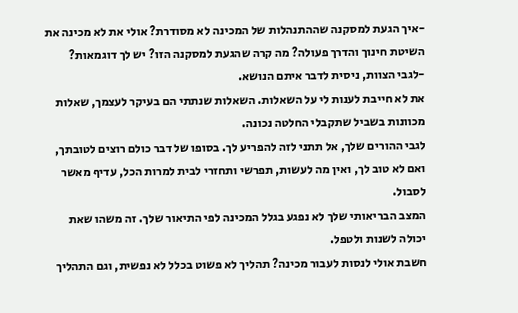-איך הגעת למסקנה שההתנהלות של המכינה לא מסודרת? אולי את לא מכינה את השיטת חינוך והדרך פעולה? מה קרה שהגעת למסקנה הזו? יש לך דוגמאות?
-לגבי הצוות, ניסית לדבר איתם הנושא.
את לא חייבת לענות לי על השאלות. השאלות שנתתי הם בעיקר לעצמך, שאלות מכוונות בשביל שתקבלי החלטה נכונה.
לגבי ההורים שלך, אל תתני לזה להפריע לך. בסופו של דבר כולם רוצים לטובתך, ואם לא טוב לך, ואין מה לעשות, תפרשי ותחזרי לבית למרות הכל, עדיף מאשר לסבול.
המצב הבריאותי שלך לא נפגע בגלל המכינה לפי התיאור שלך. זה משהו שאת יכולה לשנות ולטפל.
חשבת אולי לנסות לעבור מכינה? תהליך לא פשוט בכלל לא נפשית, וגם התהליך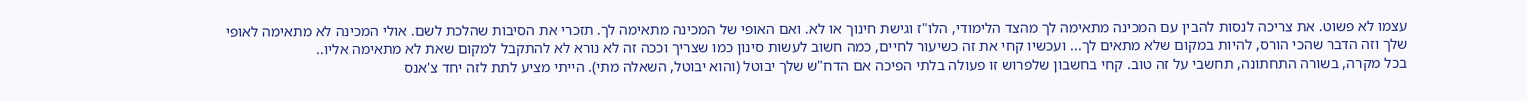עצמו לא פשוט. את צריכה לנסות להבין עם המכינה מתאימה לך מהצד הלימודי, הלו"ז וגישת חינוך או לא. ואם האופי של המכינה מתאימה לך. תזכרי את הסיבות שהלכת לשם. אולי המכינה לא מתאימה לאופי שלך וזה הדבר שהכי הורס, להיות במקום שלא מתאים לך... ועכשיו קחי את זה כשיעור לחיים, כמה חשוב לעשות סינון כמו שצריך וככה זה לא נורא לא להתקבל למקום שאת לא מתאימה אליו..
בכל מקרה, בשורה התחתונה, תחשבי על זה טוב. קחי בחשבון שלפרוש זו פעולה בלתי הפיכה אם הדח"ש שלך יבוטל (והוא יבוטל, השאלה מתי). הייתי מציע לתת לזה יחד צ'אנס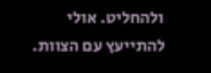ולהחליט. אולי להתייעץ עם הצוות.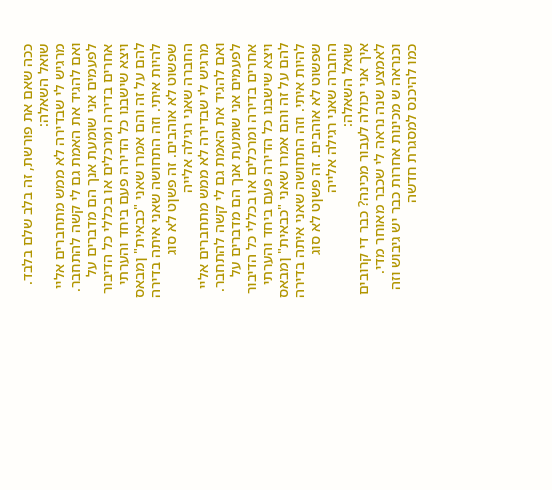ככה שאם את פורשת, זה בלב שלם בלבד.
שואל השאלה:
מרגיש לי שבדירה לא ממש מתחברים אליי ואם להגיד את האמת גם לי קשה להתחבר. לפעמים אני שומעת אנך הם מדברים על אחרים בדירה ומרכלים או בכללי כל הדיבור ויצא שישבנו כל הדירה פעם ביחד והערתי להם על זה והם אמרו שאני "כבאית" ןמבאס להיות איתי. וזה התחושה שאני איתה בדירה שפשוט לא אוהבים. זה פשןט לא סוג החברה שאני רגילה אלייה
מרגיש לי שבדירה לא ממש מתחברים אליי ואם להגיד את האמת גם לי קשה להתחבר. לפעמים אני שומעת אנך הם מדברים על אחרים בדירה ומרכלים או בכללי כל הדיבור ויצא שישבנו כל הדירה פעם ביחד והערתי להם על זה והם אמרו שאני "כבאית" ןמבאס להיות איתי. וזה התחושה שאני איתה בדירה שפשוט לא אוהבים. זה פשןט לא סוג החברה שאני רגילה אלייה
שואל השאלה:
איך אני יכולה לעבור מכינה? כבר די קרובים לאמצע שנה נראה לי שכבר מאוחר מדי. וכנראה ש מכינות אחרות כבר יש גיבוש וזה כמו להיכנס למסגרת חדשה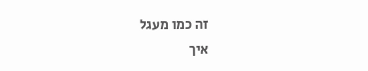זה כמו מעגל
איך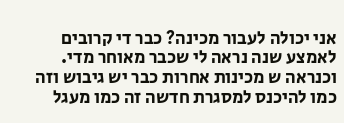אני יכולה לעבור מכינה? כבר די קרובים לאמצע שנה נראה לי שכבר מאוחר מדי. וכנראה ש מכינות אחרות כבר יש גיבוש וזה כמו להיכנס למסגרת חדשה זה כמו מעגל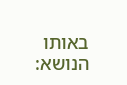באותו הנושא: